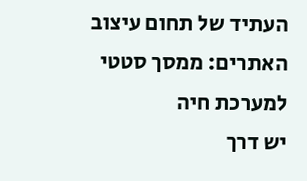העתיד של תחום עיצוב האתרים: ממסך סטטי למערכת חיה
יש דרך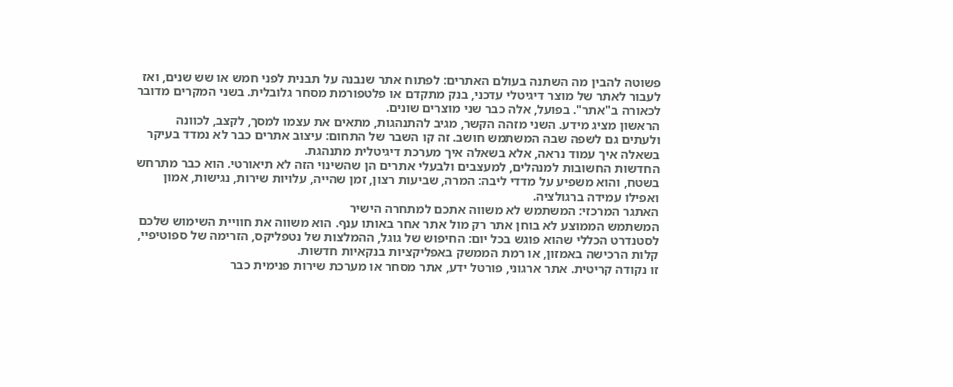פשוטה להבין מה השתנה בעולם האתרים: לפתוח אתר שנבנה על תבנית לפני חמש או שש שנים, ואז לעבור לאתר של מוצר דיגיטלי עדכני, בנק מתקדם או פלטפורמת מסחר גלובלית. בשני המקרים מדובר לכאורה ב"אתר". בפועל, אלה כבר שני מוצרים שונים.
הראשון מציג מידע. השני מזהה הקשר, מגיב להתנהגות, מתאים את עצמו למסך, לקצב, לכוונה ולעתים גם לשפה שבה המשתמש חושב. זה קו השבר של התחום: עיצוב אתרים כבר לא נמדד בעיקר בשאלה איך עמוד נראה, אלא בשאלה איך מערכת דיגיטלית מתנהגת.
החדשות החשובות למנהלים, למעצבים ולבעלי אתרים הן שהשינוי הזה לא תיאורטי. הוא כבר מתרחש בשטח, והוא משפיע על מדדי ליבה: המרה, שביעות רצון, זמן שהייה, עלויות שירות, נגישות, אמון ואפילו עמידה ברגולציה.
האתגר המרכזי: המשתמש לא משווה אתכם למתחרה הישיר
המשתמש הממוצע לא בוחן אתר רק מול אתר אחר באותו ענף. הוא משווה את חוויית השימוש שלכם לסטנדרט הכללי שהוא פוגש בכל יום: החיפוש של גוגל, ההמלצות של נטפליקס, הזרימה של ספוטיפיי, קלות הרכישה באמזון, או רמת הממשק באפליקציות בנקאיות חדשות.
זו נקודה קריטית. אתר ארגוני, פורטל ידע, אתר מסחר או מערכת שירות פנימית כבר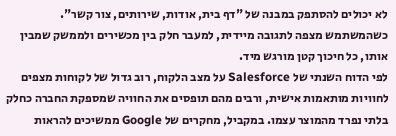לא יכולים להסתפק במבנה של "דף בית, אודות, שירותים, צור קשר". כשהמשתמש מצפה לתגובה מיידית, למעבר חלק בין מכשירים ולממשק שמבין אותו, כל חיכוך קטן מורגש מיד.
לפי הדוח השנתי של Salesforce על מצב הלקוח, רוב גדול של לקוחות מצפים לחוויות מותאמות אישית, ורבים מהם תופסים את החוויה שמספקת החברה כחלק בלתי נפרד מהמוצר עצמו. במקביל, מחקרים של Google ממשיכים להראות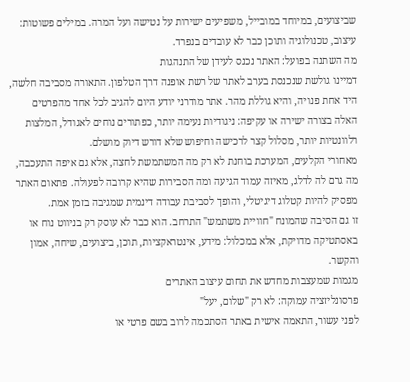שביצועים, במיוחד במובייל, משפיעים ישירות על נטישה ועל המרה. במילים פשוטות: עיצוב, טכנולוגיה ותוכן כבר לא עובדים בנפרד.
מה השתנה בפועל: האתר נכנס לעידן של התנהגות
דמיינו גולשת שנכנסת בערב לאתר של רשת אופנה דרך הטלפון. התאורה מסביבה חלשה, היד אחת פנויה, והיא גוללת מהר. אתר מודרני יודע היום להגיב לכל אחד מהפרטים האלה בצורה ישירה או עקיפה: ניגודיות נעימה יותר, כפתורים נוחים לאגודל, המלצות רלוונטיות יותר, מסלול קצר לרכישה וחיפוש שלא דורש דיוק מושלם.
מאחורי הקלעים, המערכת בוחנת לא רק מה המשתמשת לחצה, אלא גם איפה התעכבה, מה גרם לה לדלג, מאיזה עמוד הגיעה ומה הסבירות שהיא קרובה לפעולה. פתאום האתר מפסיק להיות קטלוג דיגיטלי, והופך לסביבת עבודה דינמית שמגיבה בזמן אמת.
זו גם הסיבה שהמונח "חוויית משתמש" התרחב. הוא כבר לא עוסק רק בניווט נוח או באסתטיקה מדויקת, אלא במכלול: מידע, אינטראקציות, תוכן, ביצועים, שיחה, אמון והקשר.
מגמות שמעצבות מחדש את תחום עיצוב האתרים
פרסונליזציה עמוקה: לא רק "שלום, יעל"
לפני עשור, התאמה אישית באתר הסתכמה לרוב בשם פרטי או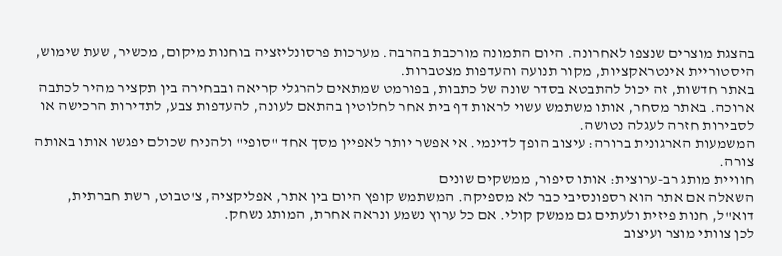בהצגת מוצרים שנצפו לאחרונה. היום התמונה מורכבת בהרבה. מערכות פרסונליזציה בוחנות מיקום, מכשיר, שעת שימוש, היסטוריית אינטראקציות, מקור תנועה והעדפות מצטברות.
באתר חדשות, זה יכול להתבטא בסדר שונה של כתבות, בפורמט שמתאים להרגלי קריאה ובבחירה בין תקציר מהיר לכתבה ארוכה. באתר מסחר, אותו משתמש עשוי לראות דף בית אחר לחלוטין בהתאם לעונה, להעדפות צבע, לתדירות הרכישה או לסבירות חזרה לעגלה נטושה.
המשמעות הארגונית ברורה: עיצוב הופך לדינמי. אי אפשר יותר לאפיין מסך אחד "סופי" ולהניח שכולם יפגשו אותו באותה צורה.
חוויית מותג רב-ערוצית: אותו סיפור, ממשקים שונים
השאלה אם אתר הוא רספונסיבי כבר לא מספיקה. המשתמש קופץ היום בין אתר, אפליקציה, צ'טבוט, רשת חברתית, דוא"ל, חנות פיזית ולעתים גם ממשק קולי. אם כל ערוץ נשמע ונראה אחרת, המותג נשחק.
לכן צוותי מוצר ועיצוב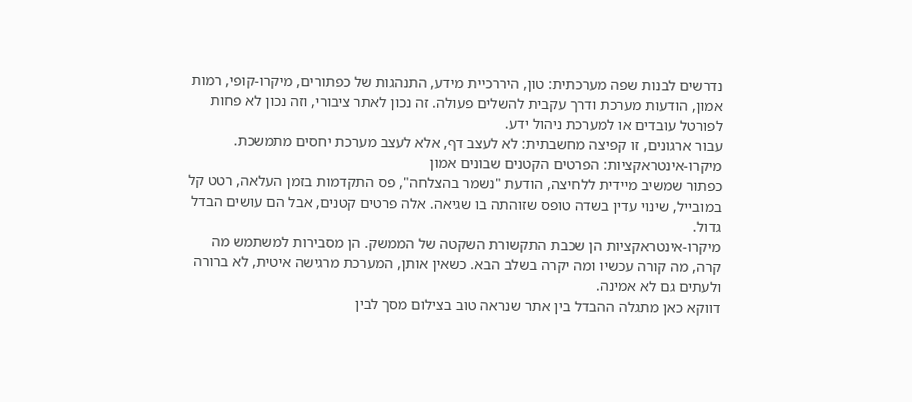נדרשים לבנות שפה מערכתית: טון, היררכיית מידע, התנהגות של כפתורים, מיקרו-קופי, רמות אמון, הודעות מערכת ודרך עקבית להשלים פעולה. זה נכון לאתר ציבורי, וזה נכון לא פחות לפורטל עובדים או למערכת ניהול ידע.
עבור ארגונים, זו קפיצה מחשבתית: לא לעצב דף, אלא לעצב מערכת יחסים מתמשכת.
מיקרו-אינטראקציות: הפרטים הקטנים שבונים אמון
כפתור שמשיב מיידית ללחיצה, הודעת "נשמר בהצלחה", פס התקדמות בזמן העלאה, רטט קל במובייל, שינוי עדין בשדה טופס שזוהתה בו שגיאה. אלה פרטים קטנים, אבל הם עושים הבדל גדול.
מיקרו-אינטראקציות הן שכבת התקשורת השקטה של הממשק. הן מסבירות למשתמש מה קרה, מה קורה עכשיו ומה יקרה בשלב הבא. כשאין אותן, המערכת מרגישה איטית, לא ברורה ולעתים גם לא אמינה.
דווקא כאן מתגלה ההבדל בין אתר שנראה טוב בצילום מסך לבין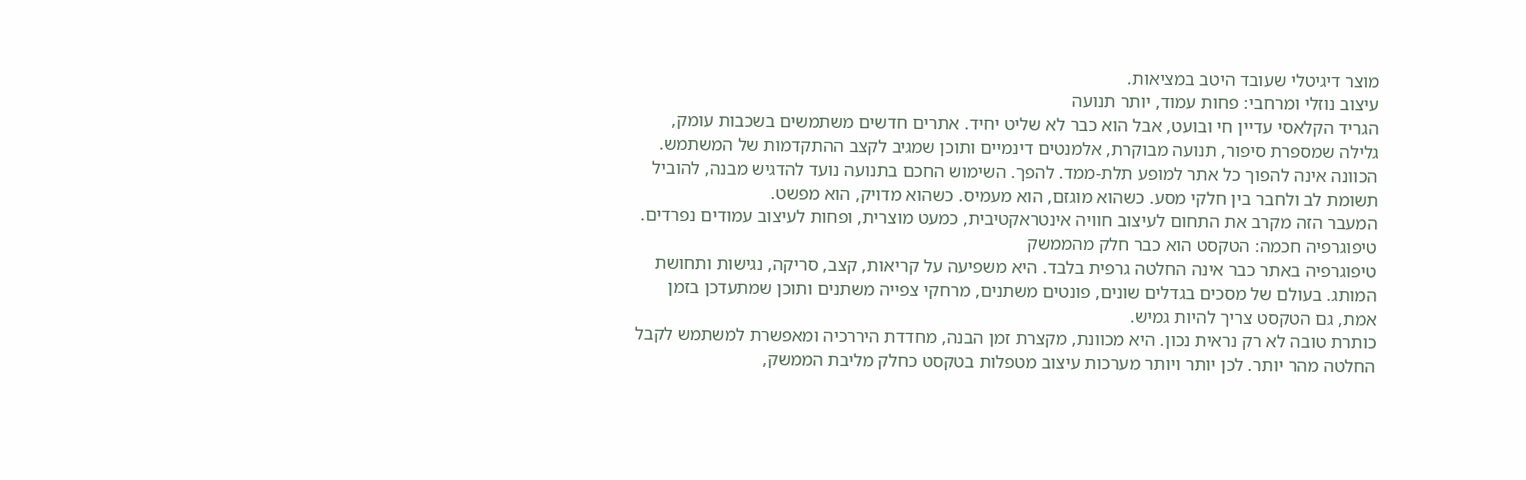מוצר דיגיטלי שעובד היטב במציאות.
עיצוב נוזלי ומרחבי: פחות עמוד, יותר תנועה
הגריד הקלאסי עדיין חי ובועט, אבל הוא כבר לא שליט יחיד. אתרים חדשים משתמשים בשכבות עומק, גלילה שמספרת סיפור, תנועה מבוקרת, אלמנטים דינמיים ותוכן שמגיב לקצב ההתקדמות של המשתמש.
הכוונה אינה להפוך כל אתר למופע תלת-ממד. להפך. השימוש החכם בתנועה נועד להדגיש מבנה, להוביל תשומת לב ולחבר בין חלקי מסע. כשהוא מוגזם, הוא מעמיס. כשהוא מדויק, הוא מפשט.
המעבר הזה מקרב את התחום לעיצוב חוויה אינטראקטיבית, כמעט מוצרית, ופחות לעיצוב עמודים נפרדים.
טיפוגרפיה חכמה: הטקסט הוא כבר חלק מהממשק
טיפוגרפיה באתר כבר אינה החלטה גרפית בלבד. היא משפיעה על קריאות, קצב, סריקה, נגישות ותחושת המותג. בעולם של מסכים בגדלים שונים, פונטים משתנים, מרחקי צפייה משתנים ותוכן שמתעדכן בזמן אמת, גם הטקסט צריך להיות גמיש.
כותרת טובה לא רק נראית נכון. היא מכוונת, מקצרת זמן הבנה, מחדדת היררכיה ומאפשרת למשתמש לקבל החלטה מהר יותר. לכן יותר ויותר מערכות עיצוב מטפלות בטקסט כחלק מליבת הממשק,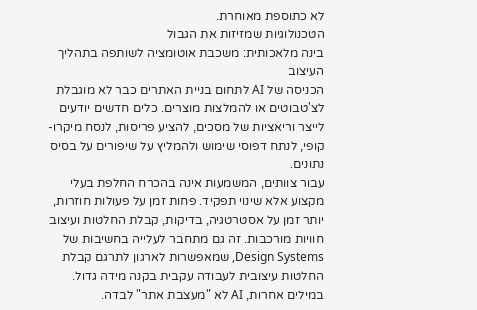לא כתוספת מאוחרת.
הטכנולוגיות שמזיזות את הגבול
בינה מלאכותית: משכבת אוטומציה לשותפה בתהליך העיצוב
הכניסה של AI לתחום בניית האתרים כבר לא מוגבלת לצ'טבוטים או להמלצות מוצרים. כלים חדשים יודעים לייצר וריאציות של מסכים, להציע פריסות, לנסח מיקרו-קופי, לנתח דפוסי שימוש ולהמליץ על שיפורים על בסיס נתונים.
עבור צוותים, המשמעות אינה בהכרח החלפת בעלי מקצוע אלא שינוי תפקיד. פחות זמן על פעולות חוזרות, יותר זמן על אסטרטגיה, בדיקות, קבלת החלטות ועיצוב חוויות מורכבות. זה גם מתחבר לעלייה בחשיבות של Design Systems, שמאפשרות לארגון לתרגם קבלת החלטות עיצובית לעבודה עקבית בקנה מידה גדול.
במילים אחרות, AI לא "מעצבת אתר" לבדה.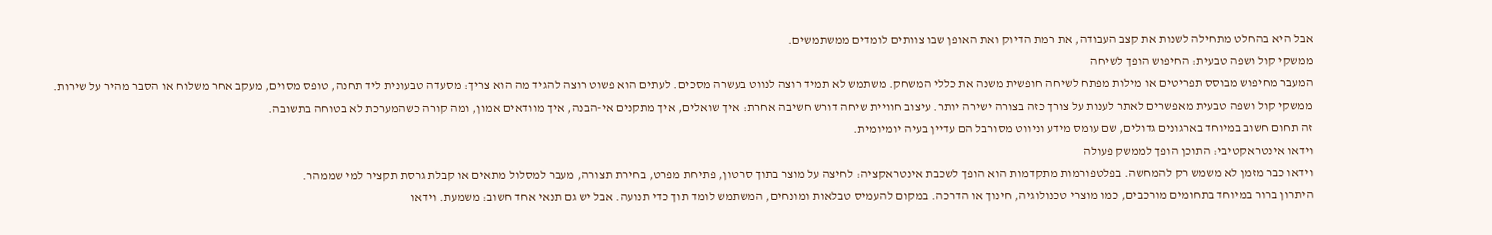אבל היא בהחלט מתחילה לשנות את קצב העבודה, את רמת הדיוק ואת האופן שבו צוותים לומדים ממשתמשים.
ממשקי קול ושפה טבעית: החיפוש הופך לשיחה
המעבר מחיפוש מבוסס תפריטים או מילות מפתח לשיחה חופשית משנה את כללי המשחק. משתמש לא תמיד רוצה לנווט בעשרה מסכים. לעתים הוא פשוט רוצה להגיד מה הוא צריך: מסעדה טבעונית ליד תחנה, טופס מסוים, מעקב אחר משלוח או הסבר מהיר על שירות.
ממשקי קול ושפה טבעית מאפשרים לאתר לענות על צורך כזה בצורה ישירה יותר. עיצוב חוויית שיחה דורש חשיבה אחרת: איך שואלים, איך מתקנים אי-הבנה, איך מוודאים אמון, ומה קורה כשהמערכת לא בטוחה בתשובה.
זה תחום חשוב במיוחד בארגונים גדולים, שם עומס מידע וניווט מסורבל הם עדיין בעיה יומיומית.
וידאו אינטראקטיבי: התוכן הופך לממשק פעולה
וידאו כבר מזמן לא משמש רק להמחשה. בפלטפורמות מתקדמות הוא הופך לשכבת אינטראקציה: לחיצה על מוצר בתוך סרטון, פתיחת מפרט, בחירת תצורה, מעבר למסלול מתאים או קבלת גרסת תקציר למי שממהר.
היתרון ברור במיוחד בתחומים מורכבים, כמו מוצרי טכנולוגיה, חינוך או הדרכה. במקום להעמיס טבלאות ומונחים, המשתמש לומד תוך כדי תנועה. אבל יש גם תנאי אחד חשוב: משמעת. וידאו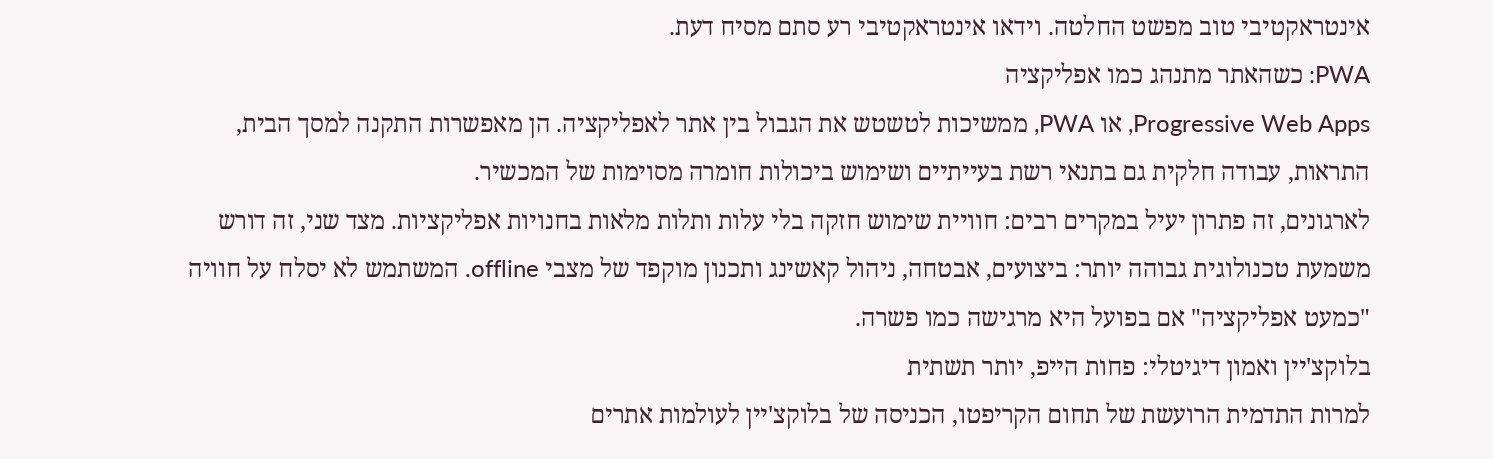אינטראקטיבי טוב מפשט החלטה. וידאו אינטראקטיבי רע סתם מסיח דעת.
PWA: כשהאתר מתנהג כמו אפליקציה
Progressive Web Apps, או PWA, ממשיכות לטשטש את הגבול בין אתר לאפליקציה. הן מאפשרות התקנה למסך הבית, התראות, עבודה חלקית גם בתנאי רשת בעייתיים ושימוש ביכולות חומרה מסוימות של המכשיר.
לארגונים, זה פתרון יעיל במקרים רבים: חוויית שימוש חזקה בלי עלות ותלות מלאות בחנויות אפליקציות. מצד שני, זה דורש משמעת טכנולוגית גבוהה יותר: ביצועים, אבטחה, ניהול קאשינג ותכנון מוקפד של מצבי offline. המשתמש לא יסלח על חוויה "כמעט אפליקציה" אם בפועל היא מרגישה כמו פשרה.
בלוקצ'יין ואמון דיגיטלי: פחות הייפ, יותר תשתית
למרות התדמית הרועשת של תחום הקריפטו, הכניסה של בלוקצ'יין לעולמות אתרים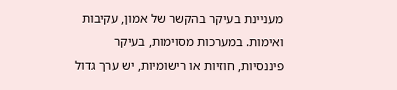מעניינת בעיקר בהקשר של אמון, עקיבות ואימות. במערכות מסוימות, בעיקר פיננסיות, חוזיות או רישומיות, יש ערך גדול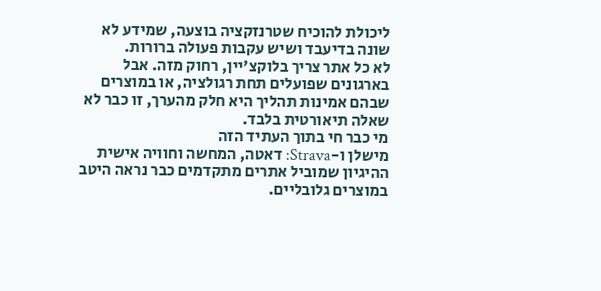ליכולת להוכיח שטרנזקציה בוצעה, שמידע לא שונה בדיעבד ושיש עקבות פעולה ברורות.
לא כל אתר צריך בלוקצ'יין, רחוק מזה. אבל בארגונים שפועלים תחת רגולציה, או במוצרים שבהם אמינות תהליך היא חלק מהערך, זו כבר לא שאלה תיאורטית בלבד.
מי כבר חי בתוך העתיד הזה
מישלן ו-Strava: דאטה, המחשה וחוויה אישית
ההיגיון שמוביל אתרים מתקדמים כבר נראה היטב במוצרים גלובליים.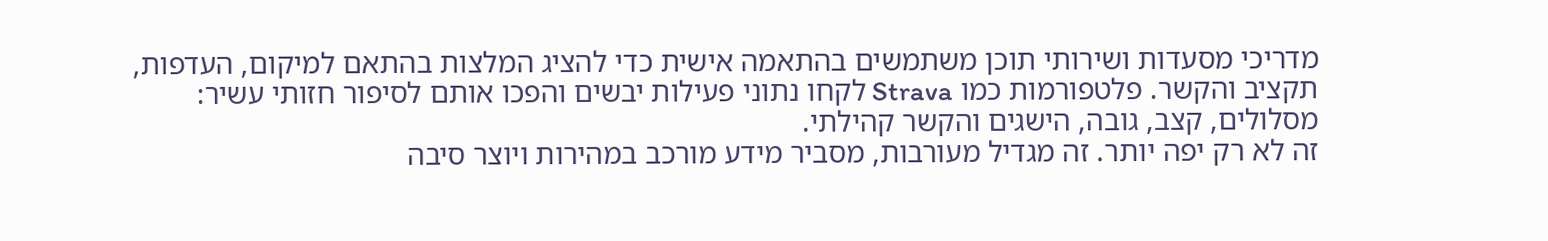מדריכי מסעדות ושירותי תוכן משתמשים בהתאמה אישית כדי להציג המלצות בהתאם למיקום, העדפות, תקציב והקשר. פלטפורמות כמו Strava לקחו נתוני פעילות יבשים והפכו אותם לסיפור חזותי עשיר: מסלולים, קצב, גובה, הישגים והקשר קהילתי.
זה לא רק יפה יותר. זה מגדיל מעורבות, מסביר מידע מורכב במהירות ויוצר סיבה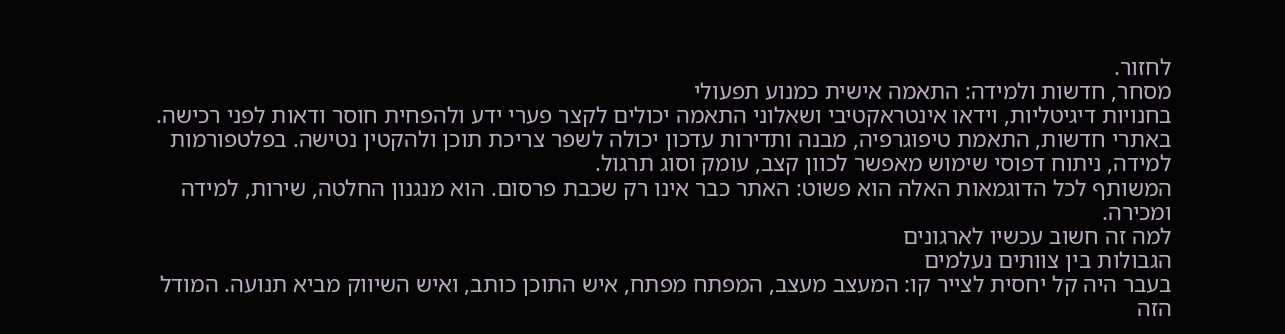לחזור.
מסחר, חדשות ולמידה: התאמה אישית כמנוע תפעולי
בחנויות דיגיטליות, וידאו אינטראקטיבי ושאלוני התאמה יכולים לקצר פערי ידע ולהפחית חוסר ודאות לפני רכישה. באתרי חדשות, התאמת טיפוגרפיה, מבנה ותדירות עדכון יכולה לשפר צריכת תוכן ולהקטין נטישה. בפלטפורמות למידה, ניתוח דפוסי שימוש מאפשר לכוון קצב, עומק וסוג תרגול.
המשותף לכל הדוגמאות האלה הוא פשוט: האתר כבר אינו רק שכבת פרסום. הוא מנגנון החלטה, שירות, למידה ומכירה.
למה זה חשוב עכשיו לארגונים
הגבולות בין צוותים נעלמים
בעבר היה קל יחסית לצייר קו: המעצב מעצב, המפתח מפתח, איש התוכן כותב, ואיש השיווק מביא תנועה. המודל הזה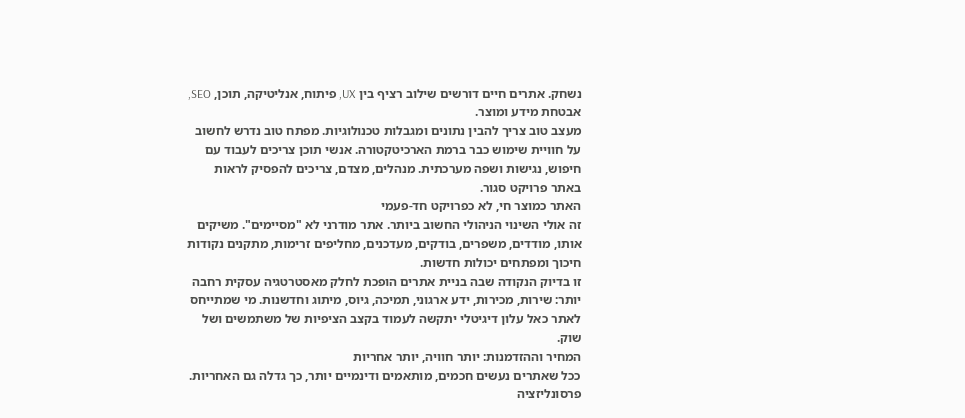נשחק. אתרים חיים דורשים שילוב רציף בין UX, פיתוח, אנליטיקה, תוכן, SEO, אבטחת מידע ומוצר.
מעצב טוב צריך להבין נתונים ומגבלות טכנולוגיות. מפתח טוב נדרש לחשוב על חוויית שימוש כבר ברמת הארכיטקטורה. אנשי תוכן צריכים לעבוד עם חיפוש, נגישות ושפה מערכתית. מנהלים, מצדם, צריכים להפסיק לראות באתר פרויקט סגור.
האתר כמוצר חי, לא כפרויקט חד-פעמי
זה אולי השינוי הניהולי החשוב ביותר. אתר מודרני לא "מסיימים". משיקים אותו, מודדים, משפרים, בודקים, מעדכנים, מחליפים זרימות, מתקנים נקודות חיכוך ומפתחים יכולות חדשות.
זו בדיוק הנקודה שבה בניית אתרים הופכת לחלק מאסטרטגיה עסקית רחבה יותר: שירות, מכירות, ידע ארגוני, תמיכה, גיוס, מיתוג וחדשנות. מי שמתייחס לאתר כאל עלון דיגיטלי יתקשה לעמוד בקצב הציפיות של משתמשים ושל שוק.
המחיר וההזדמנות: יותר חוויה, יותר אחריות
ככל שאתרים נעשים חכמים, מותאמים ודינמיים יותר, כך גדלה גם האחריות. פרסונליזציה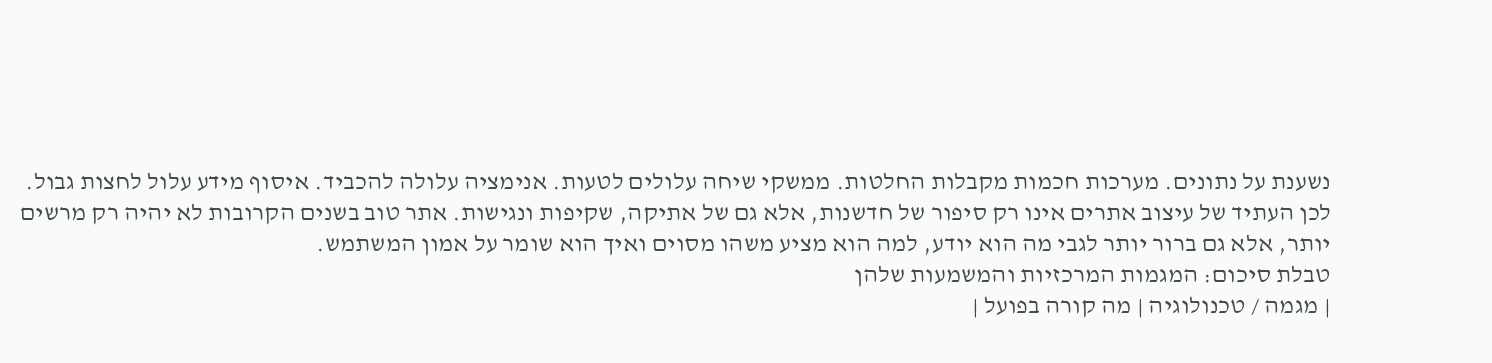נשענת על נתונים. מערכות חכמות מקבלות החלטות. ממשקי שיחה עלולים לטעות. אנימציה עלולה להכביד. איסוף מידע עלול לחצות גבול.
לכן העתיד של עיצוב אתרים אינו רק סיפור של חדשנות, אלא גם של אתיקה, שקיפות ונגישות. אתר טוב בשנים הקרובות לא יהיה רק מרשים יותר, אלא גם ברור יותר לגבי מה הוא יודע, למה הוא מציע משהו מסוים ואיך הוא שומר על אמון המשתמש.
טבלת סיכום: המגמות המרכזיות והמשמעות שלהן
| מגמה / טכנולוגיה | מה קורה בפועל |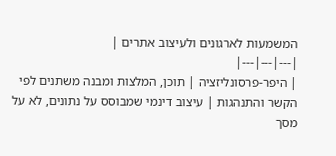המשמעות לארגונים ולעיצוב אתרים |
|---|---|---|
| היפר-פרסונליזציה | תוכן, המלצות ומבנה משתנים לפי הקשר והתנהגות | עיצוב דינמי שמבוסס על נתונים, לא על מסך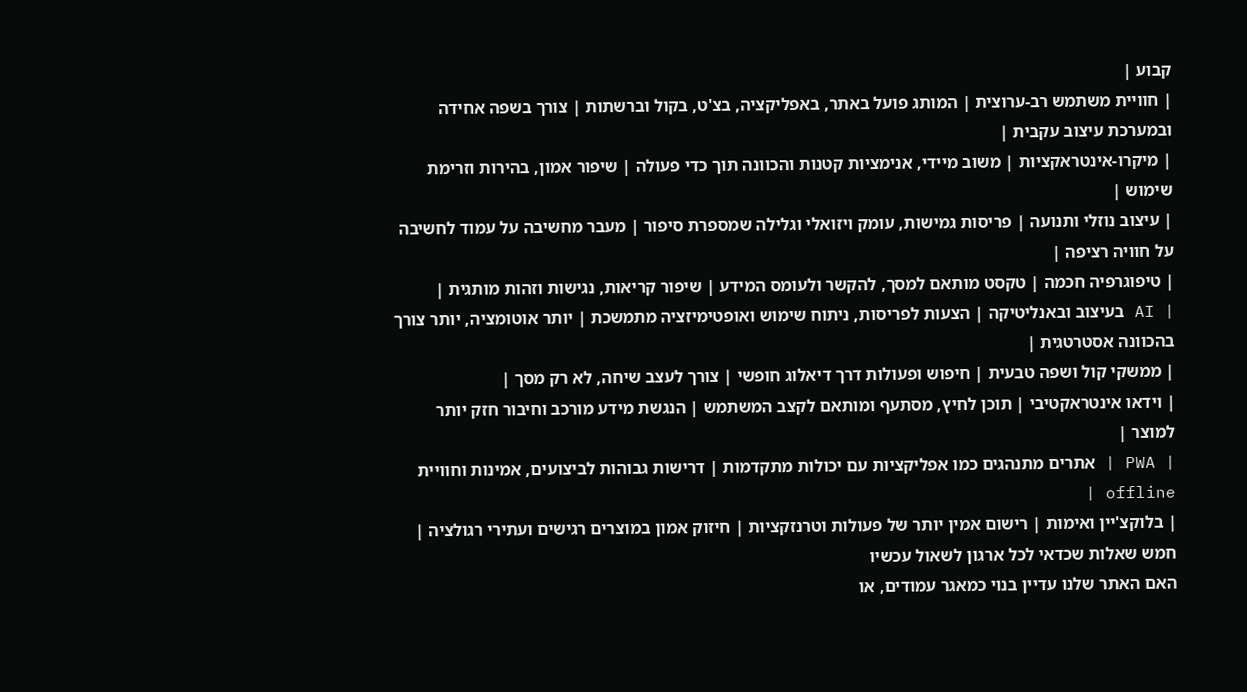קבוע |
| חוויית משתמש רב-ערוצית | המותג פועל באתר, באפליקציה, בצ'ט, בקול וברשתות | צורך בשפה אחידה ובמערכת עיצוב עקבית |
| מיקרו-אינטראקציות | משוב מיידי, אנימציות קטנות והכוונה תוך כדי פעולה | שיפור אמון, בהירות וזרימת שימוש |
| עיצוב נוזלי ותנועה | פריסות גמישות, עומק ויזואלי וגלילה שמספרת סיפור | מעבר מחשיבה על עמוד לחשיבה על חוויה רציפה |
| טיפוגרפיה חכמה | טקסט מותאם למסך, להקשר ולעומס המידע | שיפור קריאות, נגישות וזהות מותגית |
| AI בעיצוב ובאנליטיקה | הצעות לפריסות, ניתוח שימוש ואופטימיזציה מתמשכת | יותר אוטומציה, יותר צורך בהכוונה אסטרטגית |
| ממשקי קול ושפה טבעית | חיפוש ופעולות דרך דיאלוג חופשי | צורך לעצב שיחה, לא רק מסך |
| וידאו אינטראקטיבי | תוכן לחיץ, מסתעף ומותאם לקצב המשתמש | הנגשת מידע מורכב וחיבור חזק יותר למוצר |
| PWA | אתרים מתנהגים כמו אפליקציות עם יכולות מתקדמות | דרישות גבוהות לביצועים, אמינות וחוויית offline |
| בלוקצ'יין ואימות | רישום אמין יותר של פעולות וטרנזקציות | חיזוק אמון במוצרים רגישים ועתירי רגולציה |
חמש שאלות שכדאי לכל ארגון לשאול עכשיו
האם האתר שלנו עדיין בנוי כמאגר עמודים, או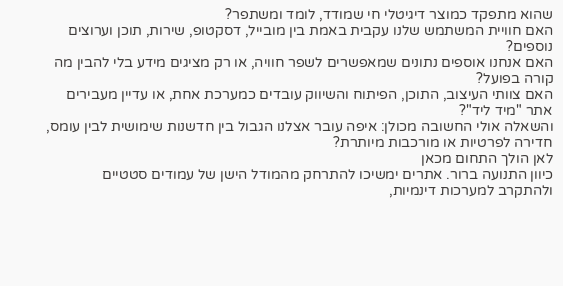שהוא מתפקד כמוצר דיגיטלי חי שמודד, לומד ומשתפר?
האם חוויית המשתמש שלנו עקבית באמת בין מובייל, דסקטופ, שירות, תוכן וערוצים נוספים?
האם אנחנו אוספים נתונים שמאפשרים לשפר חוויה, או רק מציגים מידע בלי להבין מה קורה בפועל?
האם צוותי העיצוב, התוכן, הפיתוח והשיווק עובדים כמערכת אחת, או עדיין מעבירים אתר "מיד ליד"?
והשאלה אולי החשובה מכולן: איפה עובר אצלנו הגבול בין חדשנות שימושית לבין עומס, חדירה לפרטיות או מורכבות מיותרת?
לאן הולך התחום מכאן
כיוון התנועה ברור. אתרים ימשיכו להתרחק מהמודל הישן של עמודים סטטיים ולהתקרב למערכות דינמיות,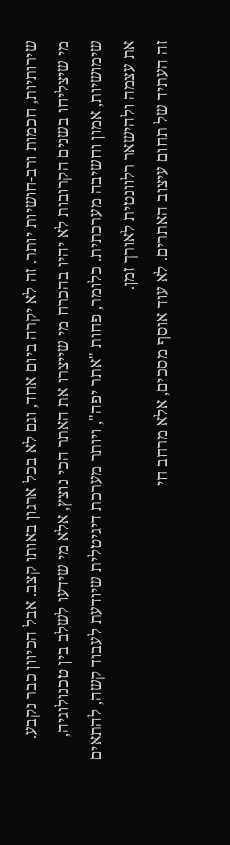שירותיות, חכמות ורב-חושיות יותר. זה לא יקרה ביום אחד, וגם לא בכל ארגון באותו קצב. אבל הכיוון כבר נקבע.
מי שיצליחו בשנים הקרובות לא יהיו בהכרח מי שייצרו את האתר הכי נוצץ, אלא מי שידעו לשלב בין טכנולוגיה, שימושיות, אמון וחשיבה מערכתית. כלומר, פחות "אתר יפה", ויותר מערכת דיגיטלית שיודעת לעבוד קשה, להתאים את עצמה ולהישאר רלוונטית לאורך זמן.
זה העתיד של תחום עיצוב האתרים. לא עוד אוסף מסכים, אלא מרחב חי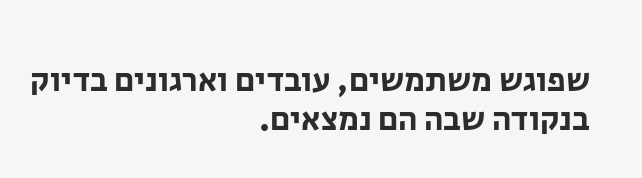שפוגש משתמשים, עובדים וארגונים בדיוק בנקודה שבה הם נמצאים.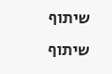שיתוף
שיתוף